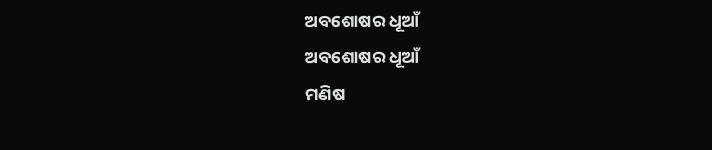ଅବଶୋଷର ଧୂଆଁ
ଅବଶୋଷର ଧୂଆଁ
ମଣିଷ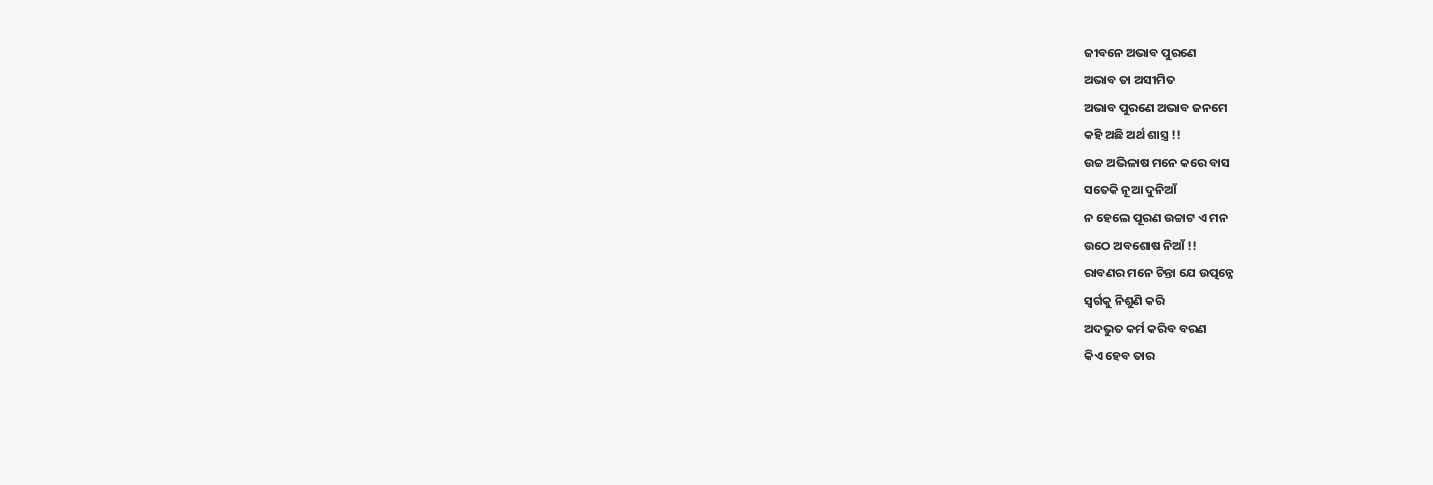ଜୀବନେ ଅଭାବ ପୁରଣେ
ଅଭାବ ତା ଅସୀମିତ
ଅଭାବ ପୁରଣେ ଅଭାବ ଜନମେ
କହି ଅଛି ଅର୍ଥ ଶାସ୍ତ୍ର !!
ଉଚ୍ଚ ଅଭିଳାଷ ମନେ କରେ ବାସ
ସତେକି ନୂଆ ଦୁନିଆଁ
ନ ହେଲେ ପୂରଣ ଉଚ୍ଚାଟ ଏ ମନ
ଉଠେ ଅବଶୋଷ ନିଆଁ !!
ରାବଣର ମନେ ଚିନ୍ତା ଯେ ଉତ୍ପନ୍ନେ
ସ୍ୱର୍ଗକୁ ନିଶୁଣି କରି
ଅଦଭୁତ କର୍ମ କରିବ ବରଣ
କିଏ ହେବ ତାର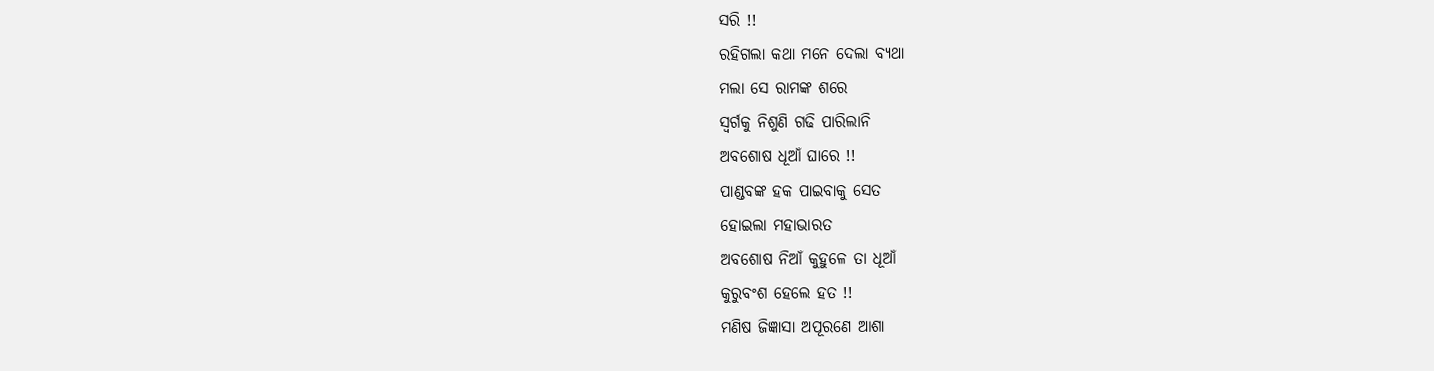ସରି !!
ରହିଗଲା କଥା ମନେ ଦେଲା ବ୍ୟଥା
ମଲା ସେ ରାମଙ୍କ ଶରେ
ସ୍ୱର୍ଗକୁ ନିଶୁଣି ଗଢି ପାରିଲାନି
ଅବଶୋଷ ଧୂଆଁ ଘାରେ !!
ପାଣ୍ଡବଙ୍କ ହକ ପାଇବାକୁ ସେତ
ହୋଇଲା ମହାଭାରତ
ଅବଶୋଷ ନିଆଁ କୁହୁଳେ ତା ଧୂଆଁ
କୁରୁବଂଶ ହେଲେ ହତ !!
ମଣିଷ ଜିଜ୍ଞାସା ଅପୂରଣେ ଆଶା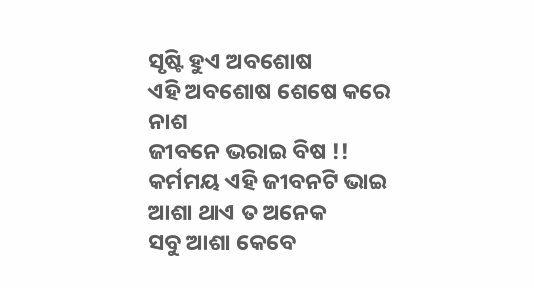ସୃଷ୍ଟି ହୁଏ ଅବଶୋଷ
ଏହି ଅବଶୋଷ ଶେଷେ କରେ ନାଶ
ଜୀବନେ ଭରାଇ ବିଷ !!
କର୍ମମୟ ଏହି ଜୀବନଟି ଭାଇ
ଆଶା ଥାଏ ତ ଅନେକ
ସବୁ ଆଶା କେବେ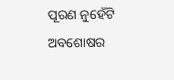ପୂରଣ ନୁହେଁଟି
ଅବଶୋଷର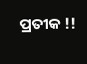ପ୍ରତୀକ !!